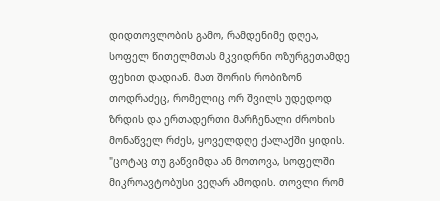დიდთოვლობის გამო, რამდენიმე დღეა, სოფელ წითელმთას მკვიდრნი ოზურგეთამდე ფეხით დადიან. მათ შორის რობიზონ თოდრაძეც, რომელიც ორ შვილს უდედოდ ზრდის და ერთადერთი მარჩენალი ძროხის მონაწველ რძეს, ყოველდღე ქალაქში ყიდის.
"ცოტაც თუ გაწვიმდა ან მოთოვა, სოფელში მიკროავტობუსი ვეღარ ამოდის. თოვლი რომ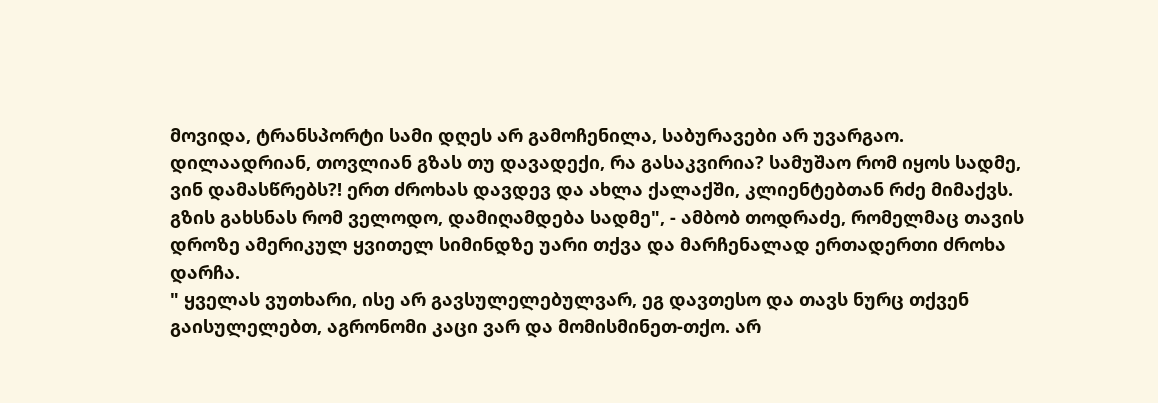მოვიდა, ტრანსპორტი სამი დღეს არ გამოჩენილა, საბურავები არ უვარგაო. დილაადრიან, თოვლიან გზას თუ დავადექი, რა გასაკვირია? სამუშაო რომ იყოს სადმე, ვინ დამასწრებს?! ერთ ძროხას დავდევ და ახლა ქალაქში, კლიენტებთან რძე მიმაქვს. გზის გახსნას რომ ველოდო, დამიღამდება სადმე", - ამბობ თოდრაძე, რომელმაც თავის დროზე ამერიკულ ყვითელ სიმინდზე უარი თქვა და მარჩენალად ერთადერთი ძროხა დარჩა.
" ყველას ვუთხარი, ისე არ გავსულელებულვარ, ეგ დავთესო და თავს ნურც თქვენ გაისულელებთ, აგრონომი კაცი ვარ და მომისმინეთ-თქო. არ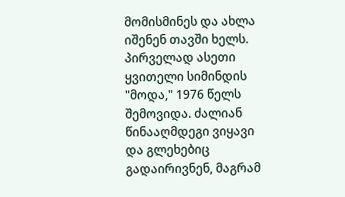მომისმინეს და ახლა იშენენ თავში ხელს. პირველად ასეთი ყვითელი სიმინდის "მოდა," 1976 წელს შემოვიდა. ძალიან წინააღმდეგი ვიყავი და გლეხებიც გადაირივნენ, მაგრამ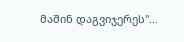მაშინ დაგვიჯერეს"...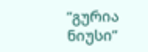”გურია ნიუსი”